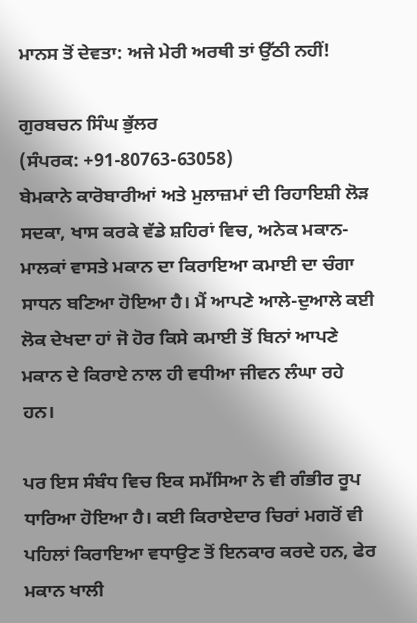ਮਾਨਸ ਤੋਂ ਦੇਵਤਾ: ਅਜੇ ਮੇਰੀ ਅਰਥੀ ਤਾਂ ਉੱਠੀ ਨਹੀਂ!

ਗੁਰਬਚਨ ਸਿੰਘ ਭੁੱਲਰ
(ਸੰਪਰਕ: +91-80763-63058)
ਬੇਮਕਾਨੇ ਕਾਰੋਬਾਰੀਆਂ ਅਤੇ ਮੁਲਾਜ਼ਮਾਂ ਦੀ ਰਿਹਾਇਸ਼ੀ ਲੋੜ ਸਦਕਾ, ਖਾਸ ਕਰਕੇ ਵੱਡੇ ਸ਼ਹਿਰਾਂ ਵਿਚ, ਅਨੇਕ ਮਕਾਨ-ਮਾਲਕਾਂ ਵਾਸਤੇ ਮਕਾਨ ਦਾ ਕਿਰਾਇਆ ਕਮਾਈ ਦਾ ਚੰਗਾ ਸਾਧਨ ਬਣਿਆ ਹੋਇਆ ਹੈ। ਮੈਂ ਆਪਣੇ ਆਲੇ-ਦੁਆਲੇ ਕਈ ਲੋਕ ਦੇਖਦਾ ਹਾਂ ਜੋ ਹੋਰ ਕਿਸੇ ਕਮਾਈ ਤੋਂ ਬਿਨਾਂ ਆਪਣੇ ਮਕਾਨ ਦੇ ਕਿਰਾਏ ਨਾਲ ਹੀ ਵਧੀਆ ਜੀਵਨ ਲੰਘਾ ਰਹੇ ਹਨ।

ਪਰ ਇਸ ਸੰਬੰਧ ਵਿਚ ਇਕ ਸਮੱਸਿਆ ਨੇ ਵੀ ਗੰਭੀਰ ਰੂਪ ਧਾਰਿਆ ਹੋਇਆ ਹੈ। ਕਈ ਕਿਰਾਏਦਾਰ ਚਿਰਾਂ ਮਗਰੋਂ ਵੀ ਪਹਿਲਾਂ ਕਿਰਾਇਆ ਵਧਾਉਣ ਤੋਂ ਇਨਕਾਰ ਕਰਦੇ ਹਨ, ਫੇਰ ਮਕਾਨ ਖਾਲੀ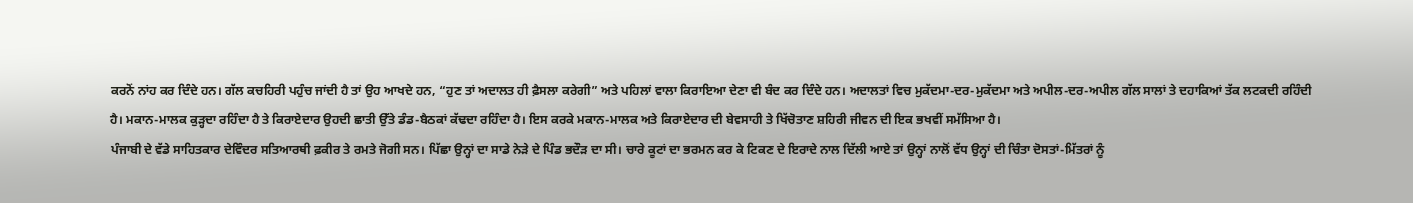ਕਰਨੋਂ ਨਾਂਹ ਕਰ ਦਿੰਦੇ ਹਨ। ਗੱਲ ਕਚਹਿਰੀ ਪਹੁੰਚ ਜਾਂਦੀ ਹੈ ਤਾਂ ਉਹ ਆਖਦੇ ਹਨ, “ਹੁਣ ਤਾਂ ਅਦਾਲਤ ਹੀ ਫ਼ੈਸਲਾ ਕਰੇਗੀ” ਅਤੇ ਪਹਿਲਾਂ ਵਾਲਾ ਕਿਰਾਇਆ ਦੇਣਾ ਵੀ ਬੰਦ ਕਰ ਦਿੰਦੇ ਹਨ। ਅਦਾਲਤਾਂ ਵਿਚ ਮੁਕੱਦਮਾ-ਦਰ-ਮੁਕੱਦਮਾ ਅਤੇ ਅਪੀਲ-ਦਰ-ਅਪੀਲ ਗੱਲ ਸਾਲਾਂ ਤੇ ਦਹਾਕਿਆਂ ਤੱਕ ਲਟਕਦੀ ਰਹਿੰਦੀ ਹੈ। ਮਕਾਨ-ਮਾਲਕ ਕੁੜ੍ਹਦਾ ਰਹਿੰਦਾ ਹੈ ਤੇ ਕਿਰਾਏਦਾਰ ਉਹਦੀ ਛਾਤੀ ਉੱਤੇ ਡੰਡ-ਬੈਠਕਾਂ ਕੱਢਦਾ ਰਹਿੰਦਾ ਹੈ। ਇਸ ਕਰਕੇ ਮਕਾਨ-ਮਾਲਕ ਅਤੇ ਕਿਰਾਏਦਾਰ ਦੀ ਬੇਵਸਾਹੀ ਤੇ ਖਿੱਚੋਤਾਣ ਸ਼ਹਿਰੀ ਜੀਵਨ ਦੀ ਇਕ ਭਖਵੀਂ ਸਮੱਸਿਆ ਹੈ।
ਪੰਜਾਬੀ ਦੇ ਵੱਡੇ ਸਾਹਿਤਕਾਰ ਦੇਵਿੰਦਰ ਸਤਿਆਰਥੀ ਫ਼ਕੀਰ ਤੇ ਰਮਤੇ ਜੋਗੀ ਸਨ। ਪਿੱਛਾ ਉਨ੍ਹਾਂ ਦਾ ਸਾਡੇ ਨੇੜੇ ਦੇ ਪਿੰਡ ਭਦੌੜ ਦਾ ਸੀ। ਚਾਰੇ ਕੂਟਾਂ ਦਾ ਭਰਮਨ ਕਰ ਕੇ ਟਿਕਣ ਦੇ ਇਰਾਦੇ ਨਾਲ ਦਿੱਲੀ ਆਏ ਤਾਂ ਉਨ੍ਹਾਂ ਨਾਲੋਂ ਵੱਧ ਉਨ੍ਹਾਂ ਦੀ ਚਿੰਤਾ ਦੋਸਤਾਂ-ਮਿੱਤਰਾਂ ਨੂੰ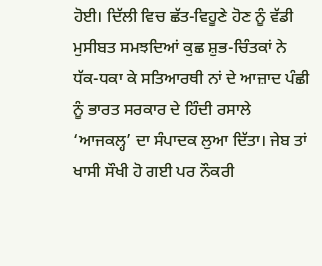ਹੋਈ। ਦਿੱਲੀ ਵਿਚ ਛੱਤ-ਵਿਹੂਣੇ ਹੋਣ ਨੂੰ ਵੱਡੀ ਮੁਸੀਬਤ ਸਮਝਦਿਆਂ ਕੁਛ ਸ਼ੁਭ-ਚਿੰਤਕਾਂ ਨੇ ਧੱਕ-ਧਕਾ ਕੇ ਸਤਿਆਰਥੀ ਨਾਂ ਦੇ ਆਜ਼ਾਦ ਪੰਛੀ ਨੂੰ ਭਾਰਤ ਸਰਕਾਰ ਦੇ ਹਿੰਦੀ ਰਸਾਲੇ ‘ਆਜਕਲ੍ਹ’ ਦਾ ਸੰਪਾਦਕ ਲੁਆ ਦਿੱਤਾ। ਜੇਬ ਤਾਂ ਖਾਸੀ ਸੌਖੀ ਹੋ ਗਈ ਪਰ ਨੌਕਰੀ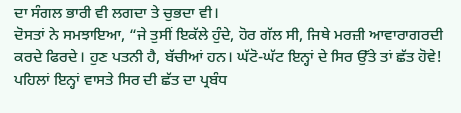ਦਾ ਸੰਗਲ ਭਾਰੀ ਵੀ ਲਗਦਾ ਤੇ ਚੁਭਦਾ ਵੀ।
ਦੋਸਤਾਂ ਨੇ ਸਮਝਾਇਆ, “ਜੇ ਤੁਸੀਂ ਇਕੱਲੇ ਹੁੰਦੇ, ਹੋਰ ਗੱਲ ਸੀ, ਜਿਥੇ ਮਰਜ਼ੀ ਆਵਾਰਾਗਰਦੀ ਕਰਦੇ ਫਿਰਦੇ। ਹੁਣ ਪਤਨੀ ਹੈ, ਬੱਚੀਆਂ ਹਨ। ਘੱਟੋ-ਘੱਟ ਇਨ੍ਹਾਂ ਦੇ ਸਿਰ ਉੱਤੇ ਤਾਂ ਛੱਤ ਹੋਵੇ! ਪਹਿਲਾਂ ਇਨ੍ਹਾਂ ਵਾਸਤੇ ਸਿਰ ਦੀ ਛੱਤ ਦਾ ਪ੍ਰਬੰਧ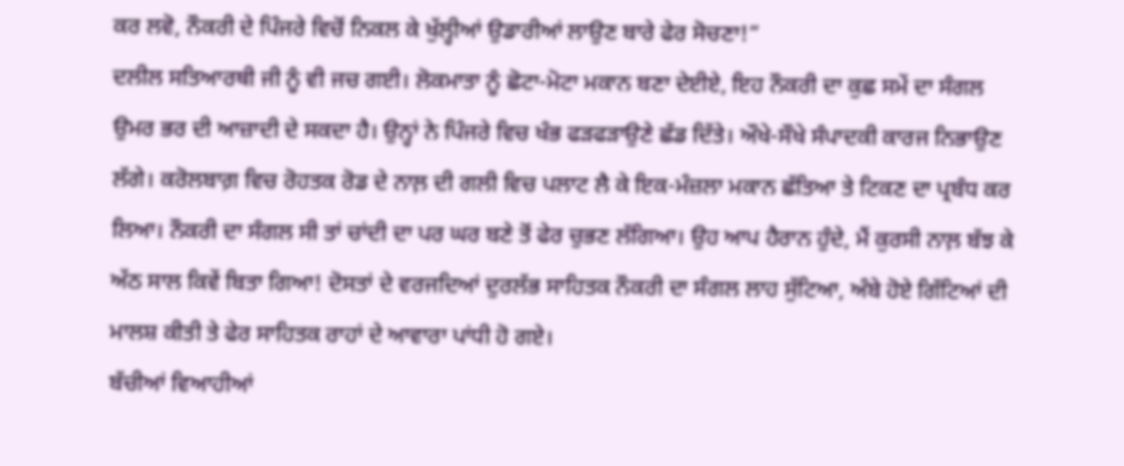ਕਰ ਲਵੋ, ਨੌਕਰੀ ਦੇ ਪਿੰਜਰੇ ਵਿਚੋਂ ਨਿਕਲ ਕੇ ਖੁੱਲ੍ਹੀਆਂ ਉਡਾਰੀਆਂ ਲਾਉਣ ਬਾਰੇ ਫੇਰ ਸੋਚਣਾ!”
ਦਲੀਲ ਸਤਿਆਰਥੀ ਜੀ ਨੂੰ ਵੀ ਜਚ ਗਈ। ਲੋਕਮਾਤਾ ਨੂੰ ਛੋਟਾ-ਮੋਟਾ ਮਕਾਨ ਬਣਾ ਦੇਈਏ, ਇਹ ਨੌਕਰੀ ਦਾ ਕੁਛ ਸਮੇਂ ਦਾ ਸੰਗਲ ਉਮਰ ਭਰ ਦੀ ਆਜ਼ਾਦੀ ਦੇ ਸਕਦਾ ਹੈ। ਉਨ੍ਹਾਂ ਨੇ ਪਿੰਜਰੇ ਵਿਚ ਖੰਭ ਫੜਫੜਾਉਣੇ ਛੱਡ ਦਿੱਤੇ। ਔਖੇ-ਸੌਖੇ ਸੰਪਾਦਕੀ ਕਾਰਜ ਨਿਭਾਉਣ ਲੱਗੇ। ਕਰੋਲਬਾਗ਼ ਵਿਚ ਰੋਹਤਕ ਰੋਡ ਦੇ ਨਾਲ਼ ਦੀ ਗਲੀ ਵਿਚ ਪਲਾਟ ਲੈ ਕੇ ਇਕ-ਮੰਜ਼ਲਾ ਮਕਾਨ ਛੱਤਿਆ ਤੇ ਟਿਕਣ ਦਾ ਪ੍ਰਬੰਧ ਕਰ ਲਿਆ। ਨੌਕਰੀ ਦਾ ਸੰਗਲ ਸੀ ਤਾਂ ਚਾਂਦੀ ਦਾ ਪਰ ਘਰ ਬਣੇ ਤੋਂ ਫੇਰ ਚੁਭਣ ਲੱਗਿਆ। ਉਹ ਆਪ ਹੈਰਾਨ ਹੁੰਦੇ, ਮੈਂ ਕੁਰਸੀ ਨਾਲ਼ ਬੱਝ ਕੇ ਅੱਠ ਸਾਲ ਕਿਵੇਂ ਬਿਤਾ ਗਿਆ! ਦੋਸਤਾਂ ਦੇ ਵਰਜਦਿਆਂ ਦੁਰਲੱਭ ਸਾਹਿਤਕ ਨੌਕਰੀ ਦਾ ਸੰਗਲ ਲਾਹ ਸੁੱਟਿਆ, ਅੰਬੇ ਹੋਏ ਗਿੱਟਿਆਂ ਦੀ ਮਾਲਸ਼ ਕੀਤੀ ਤੇ ਫੇਰ ਸਾਹਿਤਕ ਰਾਹਾਂ ਦੇ ਆਵਾਰਾ ਪਾਂਧੀ ਹੋ ਗਏ।
ਬੱਚੀਆਂ ਵਿਆਹੀਆਂ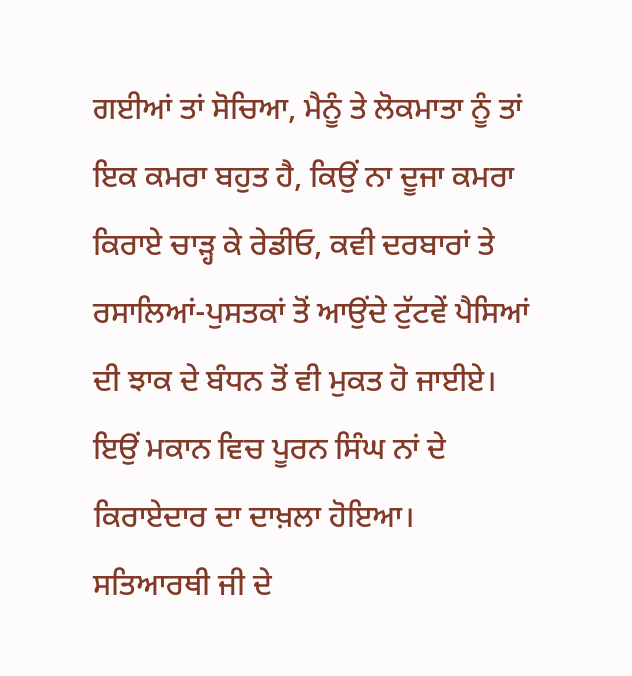ਗਈਆਂ ਤਾਂ ਸੋਚਿਆ, ਮੈਨੂੰ ਤੇ ਲੋਕਮਾਤਾ ਨੂੰ ਤਾਂ ਇਕ ਕਮਰਾ ਬਹੁਤ ਹੈ, ਕਿਉਂ ਨਾ ਦੂਜਾ ਕਮਰਾ ਕਿਰਾਏ ਚਾੜ੍ਹ ਕੇ ਰੇਡੀਓ, ਕਵੀ ਦਰਬਾਰਾਂ ਤੇ ਰਸਾਲਿਆਂ-ਪੁਸਤਕਾਂ ਤੋਂ ਆਉਂਦੇ ਟੁੱਟਵੇਂ ਪੈਸਿਆਂ ਦੀ ਝਾਕ ਦੇ ਬੰਧਨ ਤੋਂ ਵੀ ਮੁਕਤ ਹੋ ਜਾਈਏ। ਇਉਂ ਮਕਾਨ ਵਿਚ ਪੂਰਨ ਸਿੰਘ ਨਾਂ ਦੇ ਕਿਰਾਏਦਾਰ ਦਾ ਦਾਖ਼ਲਾ ਹੋਇਆ।
ਸਤਿਆਰਥੀ ਜੀ ਦੇ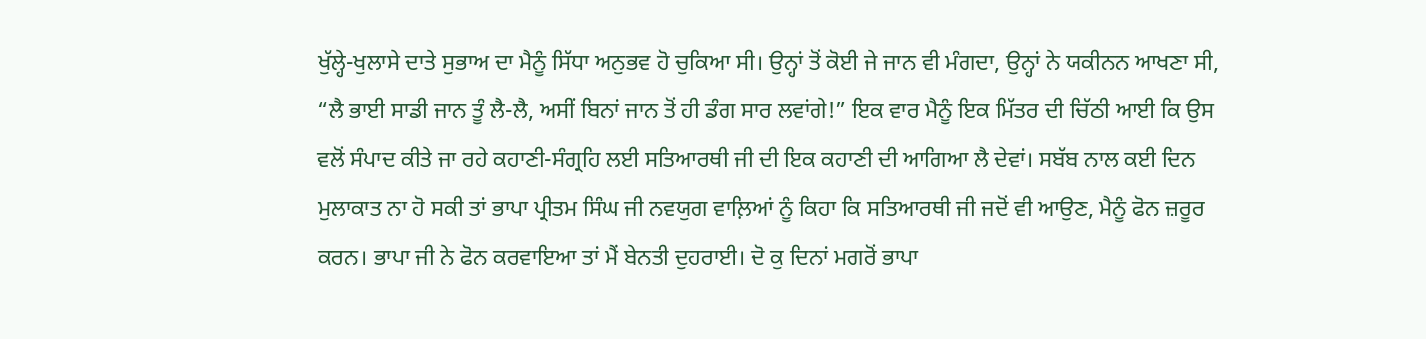ਖੁੱਲ੍ਹੇ-ਖੁਲਾਸੇ ਦਾਤੇ ਸੁਭਾਅ ਦਾ ਮੈਨੂੰ ਸਿੱਧਾ ਅਨੁਭਵ ਹੋ ਚੁਕਿਆ ਸੀ। ਉਨ੍ਹਾਂ ਤੋਂ ਕੋਈ ਜੇ ਜਾਨ ਵੀ ਮੰਗਦਾ, ਉਨ੍ਹਾਂ ਨੇ ਯਕੀਨਨ ਆਖਣਾ ਸੀ, “ਲੈ ਭਾਈ ਸਾਡੀ ਜਾਨ ਤੂੰ ਲੈ-ਲੈ, ਅਸੀਂ ਬਿਨਾਂ ਜਾਨ ਤੋਂ ਹੀ ਡੰਗ ਸਾਰ ਲਵਾਂਗੇ!” ਇਕ ਵਾਰ ਮੈਨੂੰ ਇਕ ਮਿੱਤਰ ਦੀ ਚਿੱਠੀ ਆਈ ਕਿ ਉਸ ਵਲੋਂ ਸੰਪਾਦ ਕੀਤੇ ਜਾ ਰਹੇ ਕਹਾਣੀ-ਸੰਗ੍ਰਹਿ ਲਈ ਸਤਿਆਰਥੀ ਜੀ ਦੀ ਇਕ ਕਹਾਣੀ ਦੀ ਆਗਿਆ ਲੈ ਦੇਵਾਂ। ਸਬੱਬ ਨਾਲ ਕਈ ਦਿਨ ਮੁਲਾਕਾਤ ਨਾ ਹੋ ਸਕੀ ਤਾਂ ਭਾਪਾ ਪ੍ਰੀਤਮ ਸਿੰਘ ਜੀ ਨਵਯੁਗ ਵਾਲ਼ਿਆਂ ਨੂੰ ਕਿਹਾ ਕਿ ਸਤਿਆਰਥੀ ਜੀ ਜਦੋਂ ਵੀ ਆਉਣ, ਮੈਨੂੰ ਫੋਨ ਜ਼ਰੂਰ ਕਰਨ। ਭਾਪਾ ਜੀ ਨੇ ਫੋਨ ਕਰਵਾਇਆ ਤਾਂ ਮੈਂ ਬੇਨਤੀ ਦੁਹਰਾਈ। ਦੋ ਕੁ ਦਿਨਾਂ ਮਗਰੋਂ ਭਾਪਾ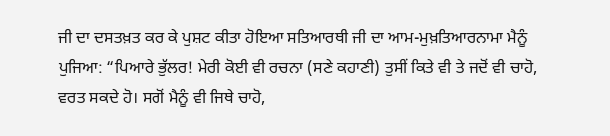ਜੀ ਦਾ ਦਸਤਖ਼ਤ ਕਰ ਕੇ ਪੁਸ਼ਟ ਕੀਤਾ ਹੋਇਆ ਸਤਿਆਰਥੀ ਜੀ ਦਾ ਆਮ-ਮੁਖ਼ਤਿਆਰਨਾਮਾ ਮੈਨੂੰ ਪੁਜਿਆ: “ਪਿਆਰੇ ਭੁੱਲਰ! ਮੇਰੀ ਕੋਈ ਵੀ ਰਚਨਾ (ਸਣੇ ਕਹਾਣੀ) ਤੁਸੀਂ ਕਿਤੇ ਵੀ ਤੇ ਜਦੋਂ ਵੀ ਚਾਹੋ, ਵਰਤ ਸਕਦੇ ਹੋ। ਸਗੋਂ ਮੈਨੂੰ ਵੀ ਜਿਥੇ ਚਾਹੋ,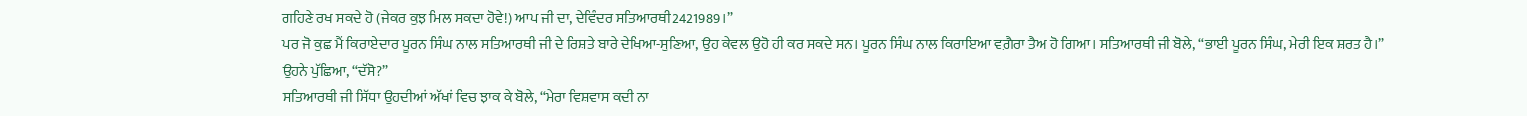ਗਹਿਣੇ ਰਖ ਸਕਦੇ ਹੋ (ਜੇਕਰ ਕੁਝ ਮਿਲ ਸਕਦਾ ਹੋਵੇ!) ਆਪ ਜੀ ਦਾ, ਦੇਵਿੰਦਰ ਸਤਿਆਰਥੀ2421989।”
ਪਰ ਜੋ ਕੁਛ ਮੈਂ ਕਿਰਾਏਦਾਰ ਪੂਰਨ ਸਿੰਘ ਨਾਲ ਸਤਿਆਰਥੀ ਜੀ ਦੇ ਰਿਸ਼ਤੇ ਬਾਰੇ ਦੇਖਿਆ-ਸੁਣਿਆ, ਉਹ ਕੇਵਲ ਉਹੋ ਹੀ ਕਰ ਸਕਦੇ ਸਨ। ਪੂਰਨ ਸਿੰਘ ਨਾਲ ਕਿਰਾਇਆ ਵਗ਼ੈਰਾ ਤੈਅ ਹੋ ਗਿਆ। ਸਤਿਆਰਥੀ ਜੀ ਬੋਲੇ, “ਭਾਈ ਪੂਰਨ ਸਿੰਘ, ਮੇਰੀ ਇਕ ਸ਼ਰਤ ਹੈ।”
ਉਹਨੇ ਪੁੱਛਿਆ, “ਦੱਸੋ?”
ਸਤਿਆਰਥੀ ਜੀ ਸਿੱਧਾ ਉਹਦੀਆਂ ਅੱਖਾਂ ਵਿਚ ਝਾਕ ਕੇ ਬੋਲੇ, “ਮੇਰਾ ਵਿਸ਼ਵਾਸ ਕਦੀ ਨਾ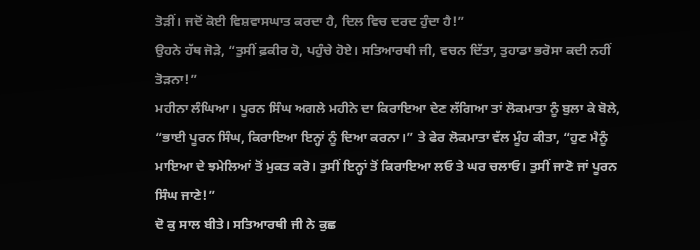ਤੋੜੀਂ। ਜਦੋਂ ਕੋਈ ਵਿਸ਼ਵਾਸਘਾਤ ਕਰਦਾ ਹੈ, ਦਿਲ ਵਿਚ ਦਰਦ ਹੁੰਦਾ ਹੈ!”
ਉਹਨੇ ਹੱਥ ਜੋੜੇ, “ਤੁਸੀਂ ਫ਼ਕੀਰ ਹੋ, ਪਹੁੰਚੇ ਹੋਏ। ਸਤਿਆਰਥੀ ਜੀ, ਵਚਨ ਦਿੱਤਾ, ਤੁਹਾਡਾ ਭਰੋਸਾ ਕਦੀ ਨਹੀਂ ਤੋੜਨਾ!”
ਮਹੀਨਾ ਲੰਘਿਆ। ਪੂਰਨ ਸਿੰਘ ਅਗਲੇ ਮਹੀਨੇ ਦਾ ਕਿਰਾਇਆ ਦੇਣ ਲੱਗਿਆ ਤਾਂ ਲੋਕਮਾਤਾ ਨੂੰ ਬੁਲਾ ਕੇ ਬੋਲੇ, “ਭਾਈ ਪੂਰਨ ਸਿੰਘ, ਕਿਰਾਇਆ ਇਨ੍ਹਾਂ ਨੂੰ ਦਿਆ ਕਰਨਾ।” ਤੇ ਫੇਰ ਲੋਕਮਾਤਾ ਵੱਲ ਮੂੰਹ ਕੀਤਾ, “ਹੁਣ ਮੈਨੂੰ ਮਾਇਆ ਦੇ ਝਮੇਲਿਆਂ ਤੋਂ ਮੁਕਤ ਕਰੋ। ਤੁਸੀਂ ਇਨ੍ਹਾਂ ਤੋਂ ਕਿਰਾਇਆ ਲਓ ਤੇ ਘਰ ਚਲਾਓ। ਤੁਸੀਂ ਜਾਣੋ ਜਾਂ ਪੂਰਨ ਸਿੰਘ ਜਾਣੇ!”
ਦੋ ਕੁ ਸਾਲ ਬੀਤੇ। ਸਤਿਆਰਥੀ ਜੀ ਨੇ ਕੁਛ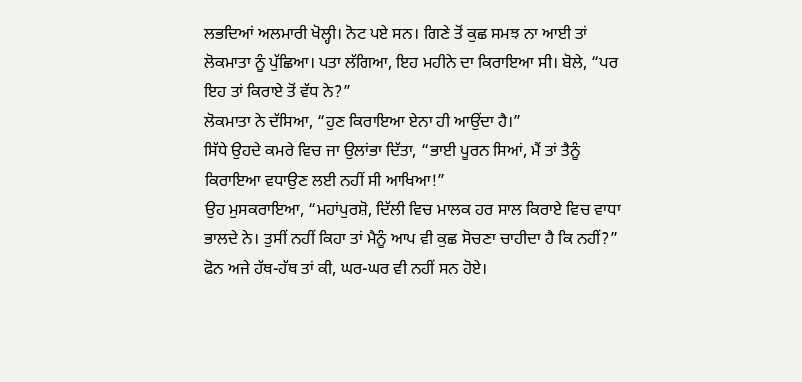ਲਭਦਿਆਂ ਅਲਮਾਰੀ ਖੋਲ੍ਹੀ। ਨੋਟ ਪਏ ਸਨ। ਗਿਣੇ ਤੋਂ ਕੁਛ ਸਮਝ ਨਾ ਆਈ ਤਾਂ ਲੋਕਮਾਤਾ ਨੂੰ ਪੁੱਛਿਆ। ਪਤਾ ਲੱਗਿਆ, ਇਹ ਮਹੀਨੇ ਦਾ ਕਿਰਾਇਆ ਸੀ। ਬੋਲੇ, “ਪਰ ਇਹ ਤਾਂ ਕਿਰਾਏ ਤੋਂ ਵੱਧ ਨੇ?”
ਲੋਕਮਾਤਾ ਨੇ ਦੱਸਿਆ, “ਹੁਣ ਕਿਰਾਇਆ ਏਨਾ ਹੀ ਆਉਂਦਾ ਹੈ।”
ਸਿੱਧੇ ਉਹਦੇ ਕਮਰੇ ਵਿਚ ਜਾ ਉਲਾਂਭਾ ਦਿੱਤਾ, “ਭਾਈ ਪੂਰਨ ਸਿਆਂ, ਮੈਂ ਤਾਂ ਤੈਨੂੰ ਕਿਰਾਇਆ ਵਧਾਉਣ ਲਈ ਨਹੀਂ ਸੀ ਆਖਿਆ!”
ਉਹ ਮੁਸਕਰਾਇਆ, “ਮਹਾਂਪੁਰਸ਼ੋ, ਦਿੱਲੀ ਵਿਚ ਮਾਲਕ ਹਰ ਸਾਲ ਕਿਰਾਏ ਵਿਚ ਵਾਧਾ ਭਾਲਦੇ ਨੇ। ਤੁਸੀਂ ਨਹੀਂ ਕਿਹਾ ਤਾਂ ਮੈਨੂੰ ਆਪ ਵੀ ਕੁਛ ਸੋਚਣਾ ਚਾਹੀਦਾ ਹੈ ਕਿ ਨਹੀਂ?”
ਫੋਨ ਅਜੇ ਹੱਥ-ਹੱਥ ਤਾਂ ਕੀ, ਘਰ-ਘਰ ਵੀ ਨਹੀਂ ਸਨ ਹੋਏ।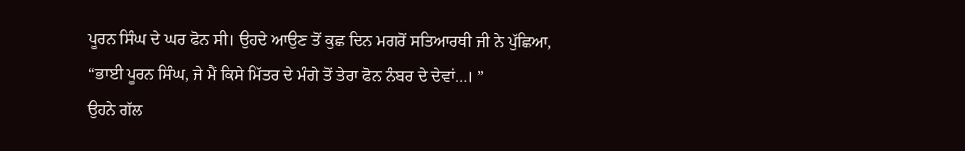ਪੂਰਨ ਸਿੰਘ ਦੇ ਘਰ ਫੋਨ ਸੀ। ਉਹਦੇ ਆਉਣ ਤੋਂ ਕੁਛ ਦਿਨ ਮਗਰੋਂ ਸਤਿਆਰਥੀ ਜੀ ਨੇ ਪੁੱਛਿਆ, “ਭਾਈ ਪੂਰਨ ਸਿੰਘ, ਜੇ ਮੈਂ ਕਿਸੇ ਮਿੱਤਰ ਦੇ ਮੰਗੇ ਤੋਂ ਤੇਰਾ ਫੋਨ ਨੰਬਰ ਦੇ ਦੇਵਾਂ…। ”
ਉਹਨੇ ਗੱਲ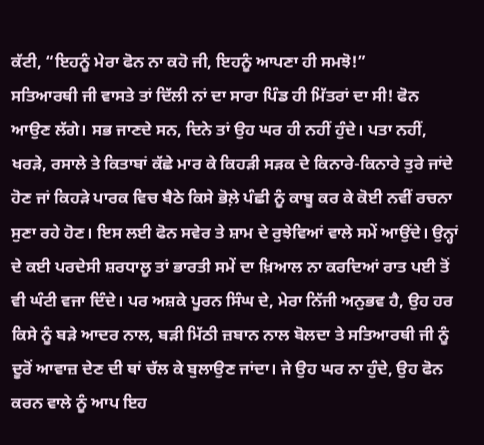ਕੱਟੀ, “ਇਹਨੂੰ ਮੇਰਾ ਫੋਨ ਨਾ ਕਹੋ ਜੀ, ਇਹਨੂੰ ਆਪਣਾ ਹੀ ਸਮਝੋ!”
ਸਤਿਆਰਥੀ ਜੀ ਵਾਸਤੇ ਤਾਂ ਦਿੱਲੀ ਨਾਂ ਦਾ ਸਾਰਾ ਪਿੰਡ ਹੀ ਮਿੱਤਰਾਂ ਦਾ ਸੀ! ਫੋਨ ਆਉਣ ਲੱਗੇ। ਸਭ ਜਾਣਦੇ ਸਨ, ਦਿਨੇ ਤਾਂ ਉਹ ਘਰ ਹੀ ਨਹੀਂ ਹੁੰਦੇ। ਪਤਾ ਨਹੀਂ, ਖਰੜੇ, ਰਸਾਲੇ ਤੇ ਕਿਤਾਬਾਂ ਕੱਛੇ ਮਾਰ ਕੇ ਕਿਹੜੀ ਸੜਕ ਦੇ ਕਿਨਾਰੇ-ਕਿਨਾਰੇ ਤੁਰੇ ਜਾਂਦੇ ਹੋਣ ਜਾਂ ਕਿਹੜੇ ਪਾਰਕ ਵਿਚ ਬੈਠੇ ਕਿਸੇ ਭੋਲ਼ੇ ਪੰਛੀ ਨੂੰ ਕਾਬੂ ਕਰ ਕੇ ਕੋਈ ਨਵੀਂ ਰਚਨਾ ਸੁਣਾ ਰਹੇ ਹੋਣ। ਇਸ ਲਈ ਫੋਨ ਸਵੇਰ ਤੇ ਸ਼ਾਮ ਦੇ ਰੁਝੇਵਿਆਂ ਵਾਲੇ ਸਮੇਂ ਆਉਂਦੇ। ਉਨ੍ਹਾਂ ਦੇ ਕਈ ਪਰਦੇਸੀ ਸ਼ਰਧਾਲੂ ਤਾਂ ਭਾਰਤੀ ਸਮੇਂ ਦਾ ਖ਼ਿਆਲ ਨਾ ਕਰਦਿਆਂ ਰਾਤ ਪਈ ਤੋਂ ਵੀ ਘੰਟੀ ਵਜਾ ਦਿੰਦੇ। ਪਰ ਅਸ਼ਕੇ ਪੂਰਨ ਸਿੰਘ ਦੇ, ਮੇਰਾ ਨਿੱਜੀ ਅਨੁਭਵ ਹੈ, ਉਹ ਹਰ ਕਿਸੇ ਨੂੰ ਬੜੇ ਆਦਰ ਨਾਲ, ਬੜੀ ਮਿੱਠੀ ਜ਼ਬਾਨ ਨਾਲ ਬੋਲਦਾ ਤੇ ਸਤਿਆਰਥੀ ਜੀ ਨੂੰ ਦੂਰੋਂ ਆਵਾਜ਼ ਦੇਣ ਦੀ ਥਾਂ ਚੱਲ ਕੇ ਬੁਲਾਉਣ ਜਾਂਦਾ। ਜੇ ਉਹ ਘਰ ਨਾ ਹੁੰਦੇ, ਉਹ ਫੋਨ ਕਰਨ ਵਾਲੇ ਨੂੰ ਆਪ ਇਹ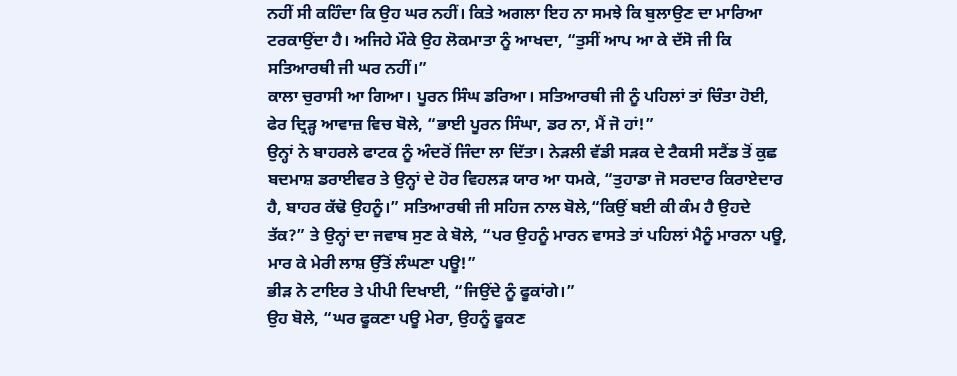ਨਹੀਂ ਸੀ ਕਹਿੰਦਾ ਕਿ ਉਹ ਘਰ ਨਹੀਂ। ਕਿਤੇ ਅਗਲਾ ਇਹ ਨਾ ਸਮਝੇ ਕਿ ਬੁਲਾਉਣ ਦਾ ਮਾਰਿਆ ਟਰਕਾਉਂਦਾ ਹੈ। ਅਜਿਹੇ ਮੌਕੇ ਉਹ ਲੋਕਮਾਤਾ ਨੂੰ ਆਖਦਾ, “ਤੁਸੀਂ ਆਪ ਆ ਕੇ ਦੱਸੋ ਜੀ ਕਿ ਸਤਿਆਰਥੀ ਜੀ ਘਰ ਨਹੀਂ।”
ਕਾਲਾ ਚੁਰਾਸੀ ਆ ਗਿਆ। ਪੂਰਨ ਸਿੰਘ ਡਰਿਆ। ਸਤਿਆਰਥੀ ਜੀ ਨੂੰ ਪਹਿਲਾਂ ਤਾਂ ਚਿੰਤਾ ਹੋਈ, ਫੇਰ ਦ੍ਰਿੜ੍ਹ ਆਵਾਜ਼ ਵਿਚ ਬੋਲੇ, “ਭਾਈ ਪੂਰਨ ਸਿੰਘਾ, ਡਰ ਨਾ, ਮੈਂ ਜੋ ਹਾਂ!”
ਉਨ੍ਹਾਂ ਨੇ ਬਾਹਰਲੇ ਫਾਟਕ ਨੂੰ ਅੰਦਰੋਂ ਜਿੰਦਾ ਲਾ ਦਿੱਤਾ। ਨੇੜਲੀ ਵੱਡੀ ਸੜਕ ਦੇ ਟੈਕਸੀ ਸਟੈਂਡ ਤੋਂ ਕੁਛ ਬਦਮਾਸ਼ ਡਰਾਈਵਰ ਤੇ ਉਨ੍ਹਾਂ ਦੇ ਹੋਰ ਵਿਹਲੜ ਯਾਰ ਆ ਧਮਕੇ, “ਤੁਹਾਡਾ ਜੋ ਸਰਦਾਰ ਕਿਰਾਏਦਾਰ ਹੈ, ਬਾਹਰ ਕੱਢੋ ਉਹਨੂੰ।” ਸਤਿਆਰਥੀ ਜੀ ਸਹਿਜ ਨਾਲ ਬੋਲੇ,“ਕਿਉਂ ਬਈ ਕੀ ਕੰਮ ਹੈ ਉਹਦੇ ਤੱਕ?” ਤੇ ਉਨ੍ਹਾਂ ਦਾ ਜਵਾਬ ਸੁਣ ਕੇ ਬੋਲੇ, “ਪਰ ਉਹਨੂੰ ਮਾਰਨ ਵਾਸਤੇ ਤਾਂ ਪਹਿਲਾਂ ਮੈਨੂੰ ਮਾਰਨਾ ਪਊ, ਮਾਰ ਕੇ ਮੇਰੀ ਲਾਸ਼ ਉੱਤੋਂ ਲੰਘਣਾ ਪਊ!”
ਭੀੜ ਨੇ ਟਾਇਰ ਤੇ ਪੀਪੀ ਦਿਖਾਈ, “ਜਿਉਂਦੇ ਨੂੰ ਫੂਕਾਂਗੇ।”
ਉਹ ਬੋਲੇ, “ਘਰ ਫੂਕਣਾ ਪਊ ਮੇਰਾ, ਉਹਨੂੰ ਫੂਕਣ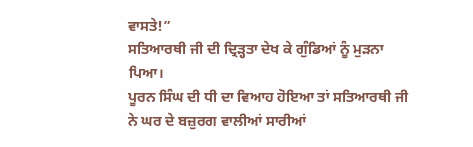ਵਾਸਤੇ!”
ਸਤਿਆਰਥੀ ਜੀ ਦੀ ਦ੍ਰਿੜ੍ਹਤਾ ਦੇਖ ਕੇ ਗੁੰਡਿਆਂ ਨੂੰ ਮੁੜਨਾ ਪਿਆ।
ਪੂਰਨ ਸਿੰਘ ਦੀ ਧੀ ਦਾ ਵਿਆਹ ਹੋਇਆ ਤਾਂ ਸਤਿਆਰਥੀ ਜੀ ਨੇ ਘਰ ਦੇ ਬਜ਼ੁਰਗ ਵਾਲੀਆਂ ਸਾਰੀਆਂ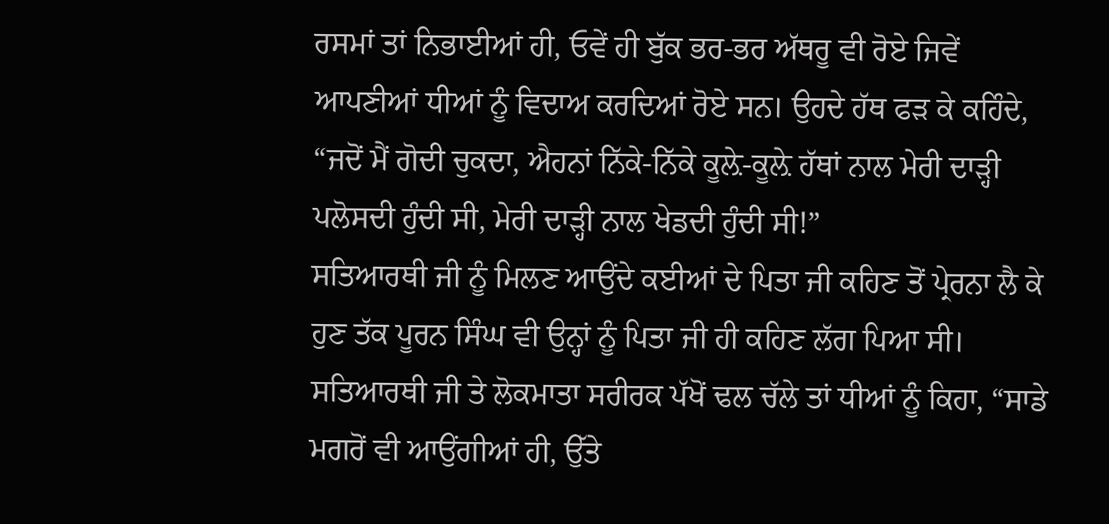ਰਸਮਾਂ ਤਾਂ ਨਿਭਾਈਆਂ ਹੀ, ਓਵੇਂ ਹੀ ਬੁੱਕ ਭਰ-ਭਰ ਅੱਥਰੂ ਵੀ ਰੋਏ ਜਿਵੇਂ ਆਪਣੀਆਂ ਧੀਆਂ ਨੂੰ ਵਿਦਾਅ ਕਰਦਿਆਂ ਰੋਏ ਸਨ। ਉਹਦੇ ਹੱਥ ਫੜ ਕੇ ਕਹਿੰਦੇ, “ਜਦੋਂ ਮੈਂ ਗੋਦੀ ਚੁਕਦਾ, ਐਹਨਾਂ ਨਿੱਕੇ-ਨਿੱਕੇ ਕੂਲ਼ੇ-ਕੂਲ਼ੇ ਹੱਥਾਂ ਨਾਲ ਮੇਰੀ ਦਾੜ੍ਹੀ ਪਲੋਸਦੀ ਹੁੰਦੀ ਸੀ, ਮੇਰੀ ਦਾੜ੍ਹੀ ਨਾਲ ਖੇਡਦੀ ਹੁੰਦੀ ਸੀ!”
ਸਤਿਆਰਥੀ ਜੀ ਨੂੰ ਮਿਲਣ ਆਉਂਦੇ ਕਈਆਂ ਦੇ ਪਿਤਾ ਜੀ ਕਹਿਣ ਤੋਂ ਪ੍ਰੇਰਨਾ ਲੈ ਕੇ ਹੁਣ ਤੱਕ ਪੂਰਨ ਸਿੰਘ ਵੀ ਉਨ੍ਹਾਂ ਨੂੰ ਪਿਤਾ ਜੀ ਹੀ ਕਹਿਣ ਲੱਗ ਪਿਆ ਸੀ।
ਸਤਿਆਰਥੀ ਜੀ ਤੇ ਲੋਕਮਾਤਾ ਸਰੀਰਕ ਪੱਖੋਂ ਢਲ ਚੱਲੇ ਤਾਂ ਧੀਆਂ ਨੂੰ ਕਿਹਾ, “ਸਾਡੇ ਮਗਰੋਂ ਵੀ ਆਉਂਗੀਆਂ ਹੀ, ਉੱਤੇ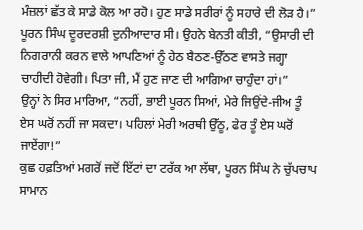ਮੰਜ਼ਲਾਂ ਛੱਤ ਕੇ ਸਾਡੇ ਕੋਲ ਆ ਰਹੋ। ਹੁਣ ਸਾਡੇ ਸਰੀਰਾਂ ਨੂੰ ਸਹਾਰੇ ਦੀ ਲੋੜ ਹੈ।”
ਪੂਰਨ ਸਿੰਘ ਦੂਰਦਰਸ਼ੀ ਦੁਨੀਆਦਾਰ ਸੀ। ਉਹਨੇ ਬੇਨਤੀ ਕੀਤੀ, “ਉਸਾਰੀ ਦੀ ਨਿਗਰਾਨੀ ਕਰਨ ਵਾਲੇ ਆਪਣਿਆਂ ਨੂੰ ਹੇਠ ਬੈਠਣ-ਉੱਠਣ ਵਾਸਤੇ ਜਗ੍ਹਾ ਚਾਹੀਦੀ ਹੋਵੇਗੀ। ਪਿਤਾ ਜੀ, ਮੈਂ ਹੁਣ ਜਾਣ ਦੀ ਆਗਿਆ ਚਾਹੁੰਦਾ ਹਾਂ।”
ਉਨ੍ਹਾਂ ਨੇ ਸਿਰ ਮਾਰਿਆ, “ਨਹੀਂ, ਭਾਈ ਪੂਰਨ ਸਿਆਂ, ਮੇਰੇ ਜਿਉਂਦੇ-ਜੀਅ ਤੂੰ ਏਸ ਘਰੋਂ ਨਹੀਂ ਜਾ ਸਕਦਾ। ਪਹਿਲਾਂ ਮੇਰੀ ਅਰਥੀ ਉੱਠੂ, ਫੇਰ ਤੂੰ ਏਸ ਘਰੋਂ ਜਾਏਂਗਾ!”
ਕੁਛ ਹਫ਼ਤਿਆਂ ਮਗਰੋਂ ਜਦੋਂ ਇੱਟਾਂ ਦਾ ਟਰੱਕ ਆ ਲੱਥਾ, ਪੂਰਨ ਸਿੰਘ ਨੇ ਚੁੱਪਚਾਪ ਸਾਮਾਨ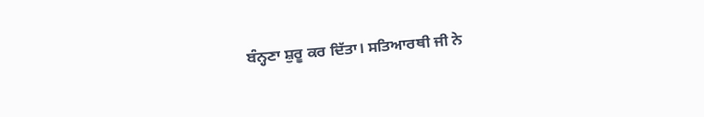ਬੰਨ੍ਹਣਾ ਸ਼ੁਰੂ ਕਰ ਦਿੱਤਾ। ਸਤਿਆਰਥੀ ਜੀ ਨੇ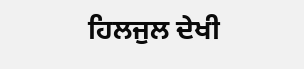ਹਿਲਜੁਲ ਦੇਖੀ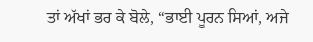ਤਾਂ ਅੱਖਾਂ ਭਰ ਕੇ ਬੋਲੇ, “ਭਾਈ ਪੂਰਨ ਸਿਆਂ, ਅਜੇ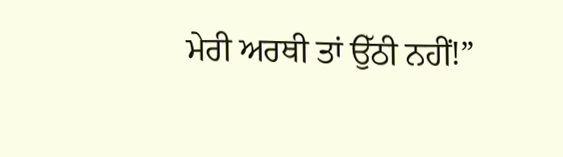ਮੇਰੀ ਅਰਥੀ ਤਾਂ ਉੱਠੀ ਨਹੀਂ!”